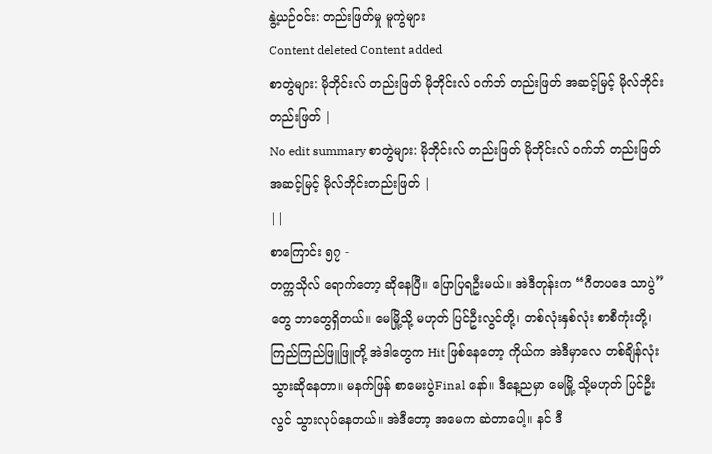နွဲ့ယဉ်ဝင်း: တည်းဖြတ်မှု မူကွဲများ
Content deleted Content added
စာတွဲများ: မိုဘိုင်းလ် တည်းဖြတ် မိုဘိုင်းလ် ဝက်ဘ် တည်းဖြတ် အဆင့်မြင့် မိုလ်ဘိုင်းတည်းဖြတ် |
No edit summary စာတွဲများ: မိုဘိုင်းလ် တည်းဖြတ် မိုဘိုင်းလ် ဝက်ဘ် တည်းဖြတ် အဆင့်မြင့် မိုလ်ဘိုင်းတည်းဖြတ် |
||
စာကြောင်း ၅၇ -
တက္ကသိုလ် ရောက်တော့ ဆိုနေပြီ။ ပြောပြရဦးမယ်။ အဲဒီတုန်းက “ဂီတပဒေ သာပွဲ” တွေ ဘာတွေရှိတယ်။ မေမြို့သို့ မဟုတ် ပြင်ဦးလွင်တို့၊ တစ်လုံးနှစ်လုံး စာစီကုံးတို့၊ ကြည်ကြည်ဖြူဖြူတို့ အဲဒါတွေက Hit ဖြစ်နေတော့ ကိုယ်က အဲဒီမှာလေ တစ်ချိန်လုံး သွားဆိုနေတာ။ မနက်ဖြန် စာမေးပွဲFinal နော်။ ဒီနေ့ညမှာ မေမြို့ သို့မဟုတ် ပြင်ဦးလွင် သွားလုပ်နေတယ်။ အဲဒီတော့ အမေက ဆဲတာပေါ့။ နင် ဒီ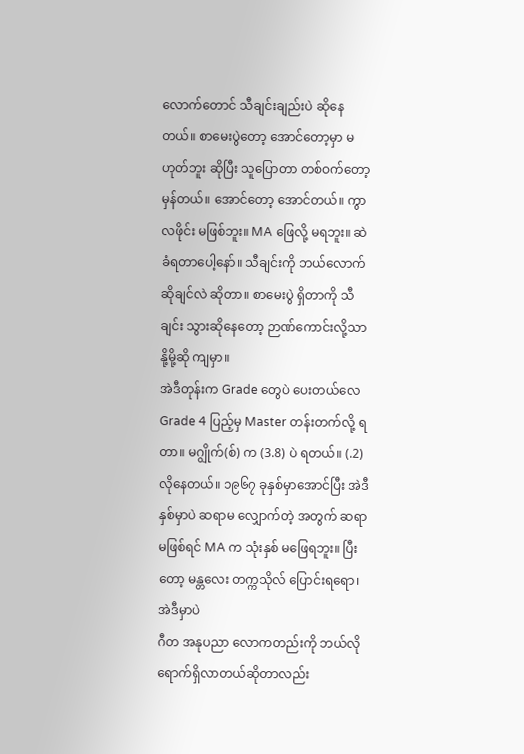လောက်တောင် သီချင်းချည်းပဲ ဆိုနေတယ်။ စာမေးပွဲတော့ အောင်တော့မှာ မဟုတ်ဘူး ဆိုပြီး သူပြောတာ တစ်ဝက်တော့ မှန်တယ်။ အောင်တော့ အောင်တယ်။ ကွာလဖိုင်း မဖြစ်ဘူး။ MA ဖြေလို့ မရဘူး။ ဆဲ ခံရတာပေါ့နော်။ သီချင်းကို ဘယ်လောက် ဆိုချင်လဲ ဆိုတာ။ စာမေးပွဲ ရှိတာကို သီချင်း သွားဆိုနေတော့ ဉာဏ်ကောင်းလို့သာ နို့မို့ဆို ကျမှာ။
အဲဒီတုန်းက Grade တွေပဲ ပေးတယ်လေ Grade 4 ပြည့်မှ Master တန်းတက်လို့ ရတာ။ မဂျွိုက်(စ်) က (3.8) ပဲ ရတယ်။ (.2) လိုနေတယ်။ ၁၉၆၇ ခုနှစ်မှာအောင်ပြီး အဲဒီနှစ်မှာပဲ ဆရာမ လျှောက်တဲ့ အတွက် ဆရာမဖြစ်ရင် MA က သုံးနှစ် မဖြေရဘူး။ ပြီးတော့ မန္တလေး တက္ကသိုလ် ပြောင်းရရော၊ အဲဒီမှာပဲ
ဂီတ အနုပညာ လောကတည်းကို ဘယ်လို ရောက်ရှိလာတယ်ဆိုတာလည်း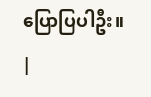ပြောပြပါဦး။
|